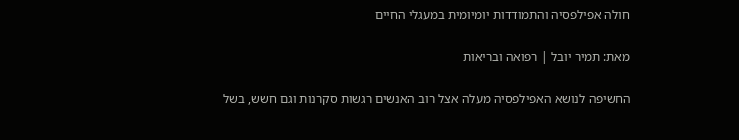חולה אפילפסיה והתמודדות יומיומית במעגלי החיים

מאת: תמיר יובל | רפואה ובריאות

החשיפה לנושא האפילפסיה מעלה אצל רוב האנשים רגשות סקרנות וגם חשש, בשל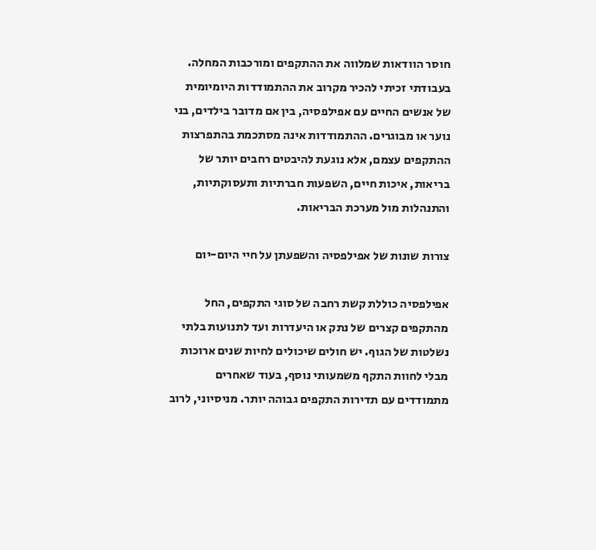חוסר הוודאות שמלווה את ההתקפים ומורכבות המחלה. בעבודתי זכיתי להכיר מקרוב את ההתמודדות היומיומית של אנשים החיים עם אפילפסיה, בין אם מדובר בילדים, בני נוער או מבוגרים. ההתמודדות אינה מסתכמת בהתפרצות ההתקפים עצמם, אלא נוגעת להיבטים רחבים יותר של בריאות, איכות חיים, השפעות חברתיות ותעסוקתיות, והתנהלות מול מערכת הבריאות.

צורות שונות של אפילפסיה והשפעתן על חיי היום-יום

אפילפסיה כוללת קשת רחבה של סוגי התקפים, החל מהתקפים קצרים של נתק או היעדרות ועד לתנועות בלתי נשלטות של הגוף. יש חולים שיכולים לחיות שנים ארוכות מבלי לחוות התקף משמעותי נוסף, בעוד שאחרים מתמודדים עם תדירות התקפים גבוהה יותר. מניסיוני, לרוב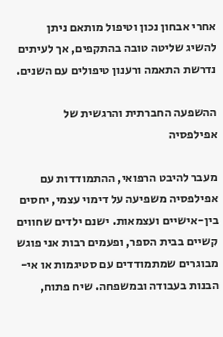אחרי אבחון נכון וטיפול מותאם ניתן להשיג שליטה טובה בהתקפים, אך לעיתים נדרשת התאמה ורענון טיפולים עם השנים.

ההשפעה החברתית והרגשית של אפילפסיה

מעבר להיבט הרפואי, ההתמודדות עם אפילפסיה משפיעה על דימוי עצמי, יחסים בין-אישיים ועצמאות. ישנם ילדים שחווים קשיים בבית הספר, ופעמים רבות אני פוגש מבוגרים שמתמודדים עם סטיגמות או אי-הבנות בעבודה ובמשפחה. שיח פתוח,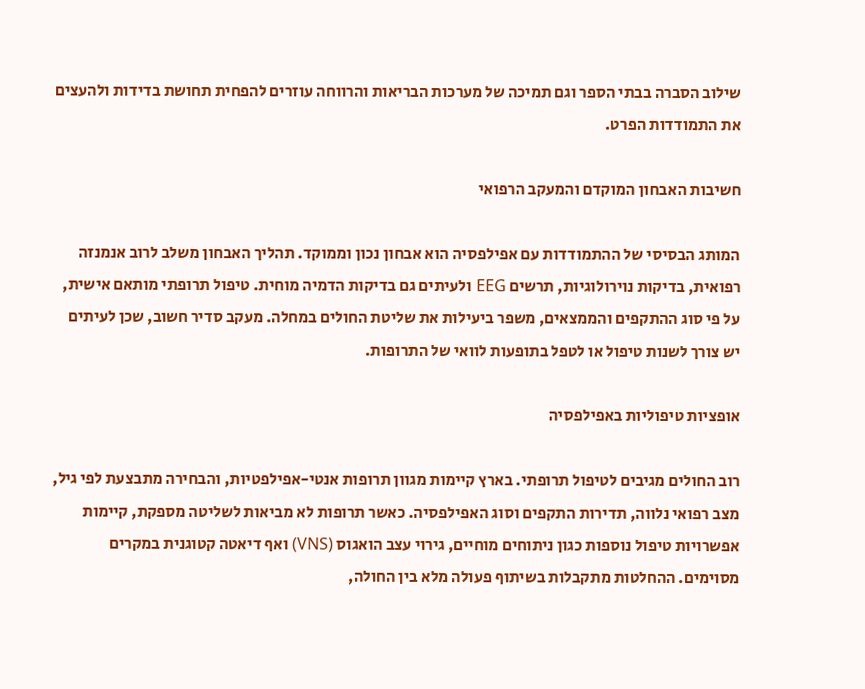שילוב הסברה בבתי הספר וגם תמיכה של מערכות הבריאות והרווחה עוזרים להפחית תחושת בדידות ולהעצים את התמודדות הפרט.

חשיבות האבחון המוקדם והמעקב הרפואי

המותג הבסיסי של ההתמודדות עם אפילפסיה הוא אבחון נכון וממוקד. תהליך האבחון משלב לרוב אנמנזה רפואית, בדיקות נוירולוגיות, תרשים EEG ולעיתים גם בדיקות הדמיה מוחית. טיפול תרופתי מותאם אישית, על פי סוג ההתקפים והממצאים, משפר ביעילות את שליטת החולים במחלה. מעקב סדיר חשוב, שכן לעיתים יש צורך לשנות טיפול או לטפל בתופעות לוואי של התרופות.

אופציות טיפוליות באפילפסיה

רוב החולים מגיבים לטיפול תרופתי. בארץ קיימות מגוון תרופות אנטי-אפילפטיות, והבחירה מתבצעת לפי גיל, מצב רפואי נלווה, תדירות התקפים וסוג האפילפסיה. כאשר תרופות לא מביאות לשליטה מספקת, קיימות אפשרויות טיפול נוספות כגון ניתוחים מוחיים, גירוי עצב הואגוס (VNS) ואף דיאטה קטוגנית במקרים מסוימים. ההחלטות מתקבלות בשיתוף פעולה מלא בין החולה,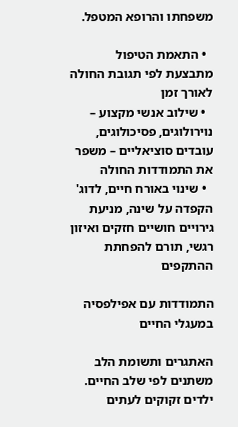משפחתו והרופא המטפל.

  • התאמת הטיפול מתבצעת לפי תגובת החולה לאורך זמן
  • שילוב אנשי מקצוע – נוירולוגים, פסיכולוגים, עובדים סוציאליים – משפר את התמודדות החולה
  • שינוי באורח חיים, לדוג' הקפדה על שינה, מניעת גירויים חושיים חזקים ואיזון רגשי, תורם להפחתת ההתקפים

התמודדות עם אפילפסיה במעגלי החיים

האתגרים ותשומת הלב משתנים לפי שלב החיים. ילדים זקוקים לעתים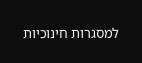למסגרות חינוכיות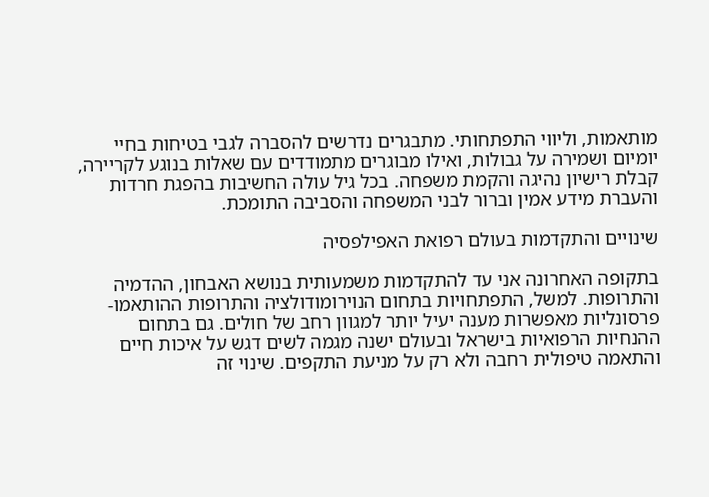מותאמות, וליווי התפתחותי. מתבגרים נדרשים להסברה לגבי בטיחות בחיי יומיום ושמירה על גבולות, ואילו מבוגרים מתמודדים עם שאלות בנוגע לקריירה, קבלת רישיון נהיגה והקמת משפחה. בכל גיל עולה החשיבות בהפגת חרדות והעברת מידע אמין וברור לבני המשפחה והסביבה התומכת.

שינויים והתקדמות בעולם רפואת האפילפסיה

בתקופה האחרונה אני עד להתקדמות משמעותית בנושא האבחון, ההדמיה והתרופות. למשל, התפתחויות בתחום הנוירומודולציה והתרופות ההותאמו-פרסונליות מאפשרות מענה יעיל יותר למגוון רחב של חולים. גם בתחום ההנחיות הרפואיות בישראל ובעולם ישנה מגמה לשים דגש על איכות חיים והתאמה טיפולית רחבה ולא רק על מניעת התקפים. שינוי זה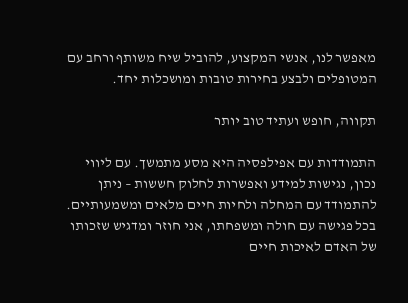מאפשר לנו, אנשי המקצוע, להוביל שיח משותף ורחב עם המטופלים ולבצע בחירות טובות ומושכלות יחד.

תקווה, חופש ועתיד טוב יותר

התמודדות עם אפילפסיה היא מסע מתמשך. עם ליווי נכון, נגישות למידע ואפשרות לחלוק חששות – ניתן להתמודד עם המחלה ולחיות חיים מלאים ומשמעותיים. בכל פגישה עם חולה ומשפחתו, אני חוזר ומדגיש שזכותו של האדם לאיכות חיים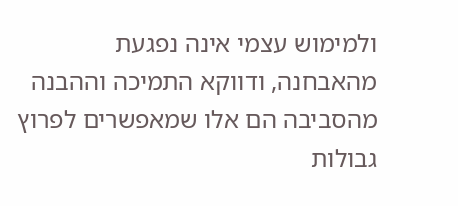ולמימוש עצמי אינה נפגעת מהאבחנה, ודווקא התמיכה וההבנה מהסביבה הם אלו שמאפשרים לפרוץ גבולות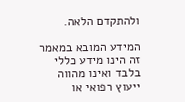ולהתקדם הלאה.

המידע המובא במאמר זה הינו מידע כללי בלבד ואינו מהווה ייעוץ רפואי או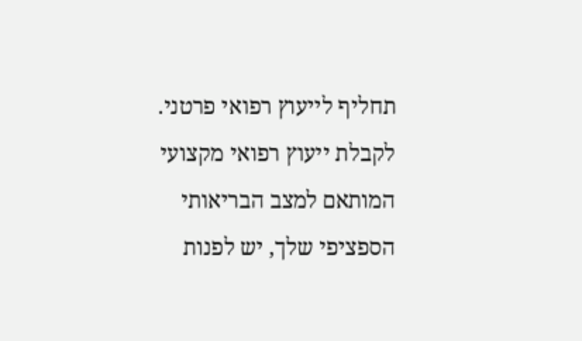תחליף לייעוץ רפואי פרטני. לקבלת ייעוץ רפואי מקצועי המותאם למצב הבריאותי הספציפי שלך, יש לפנות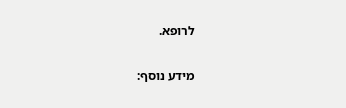לרופא.

מידע נוסף: